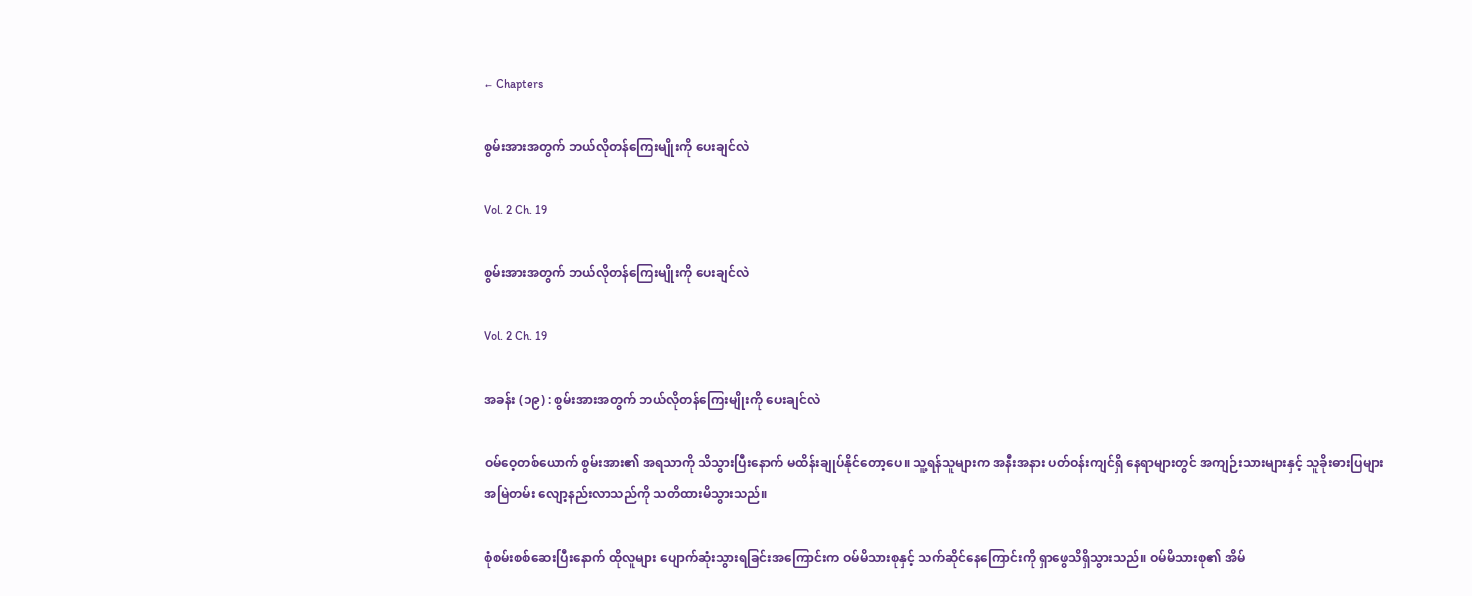← Chapters

စွမ်းအားအတွက် ဘယ်လိုတန်ကြေးမျိုးကို ပေးချင်လဲ

Vol. 2 Ch. 19

စွမ်းအားအတွက် ဘယ်လိုတန်ကြေးမျိုးကို ပေးချင်လဲ

Vol. 2 Ch. 19

အခန်း (၁၉) : စွမ်းအားအတွက် ဘယ်လိုတန်ကြေးမျိုးကို ပေးချင်လဲ

ဝမ်ဝေ့တစ်ယောက် စွမ်းအား၏ အရသာကို သိသွားပြီးနောက် မထိန်းချုပ်နိုင်တော့ပေ။ သူ့ရန်သူများက အနီးအနား ပတ်ဝန်းကျင်ရှိ နေရာများတွင် အကျဉ်းသားများနှင့် သူခိုးဓားပြများ အမြဲတမ်း လျော့နည်းလာသည်ကို သတိထားမိသွားသည်။

စုံစမ်းစစ်ဆေးပြီးနောက် ထိုလူများ ပျောက်ဆုံးသွားရခြင်းအကြောင်းက ဝမ်မိသားစုနှင့် သက်ဆိုင်နေကြောင်းကို ရှာဖွေသိရှိသွားသည်။ ဝမ်မိသားစု၏ အိမ်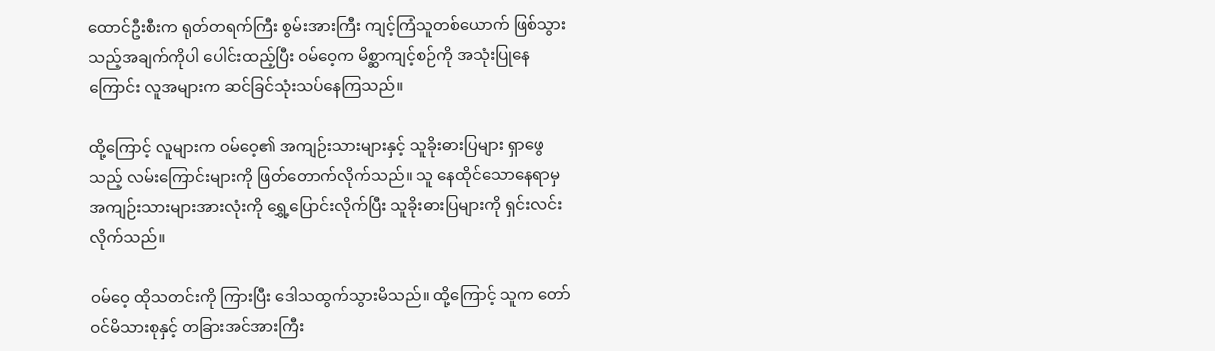ထောင်ဦးစီးက ရုတ်တရက်ကြီး စွမ်းအားကြီး ကျင့်ကြံသူတစ်ယောက် ဖြစ်သွားသည့်အချက်ကိုပါ ပေါင်းထည့်ပြီး ဝမ်ဝေ့က မိစ္ဆာကျင့်စဉ်ကို အသုံးပြုနေကြောင်း လူအများက ဆင်ခြင်သုံးသပ်နေကြသည်။

ထို့ကြောင့် လူများက ဝမ်ဝေ့၏ အကျဉ်းသားများနှင့် သူခိုးဓားပြများ ရှာဖွေသည့် လမ်းကြောင်းများကို ဖြတ်တောက်လိုက်သည်။ သူ နေထိုင်သောနေရာမှ အကျဉ်းသားများအားလုံးကို ရွှေ့ပြောင်းလိုက်ပြီး သူခိုးဓားပြများကို ရှင်းလင်းလိုက်သည်။

ဝမ်ဝေ့ ထိုသတင်းကို ကြားပြီး ဒေါသထွက်သွားမိသည်။ ထို့ကြောင့် သူက တော်ဝင်မိသားစုနှင့် တခြားအင်အားကြီး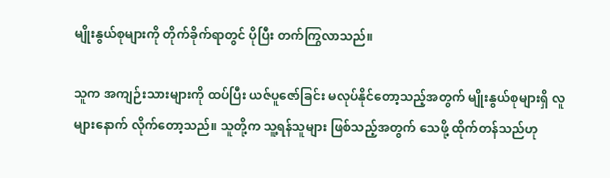မျိုးနွယ်စုများကို တိုက်ခိုက်ရာတွင် ပိုပြီး တက်ကြွလာသည်။

သူက အကျဉ်းသားများကို ထပ်ပြီး ယဇ်ပူဇော်ခြင်း မလုပ်နိုင်တော့သည့်အတွက် မျိုးနွယ်စုများရှိ လူများနောက် လိုက်တော့သည်။ သူတို့က သူ့ရန်သူများ ဖြစ်သည့်အတွက် သေဖို့ ထိုက်တန်သည်ဟု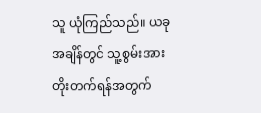သူ ယုံကြည်သည်။ ယခုအချိန်တွင် သူ့စွမ်းအား တိုးတက်ရန်အတွက်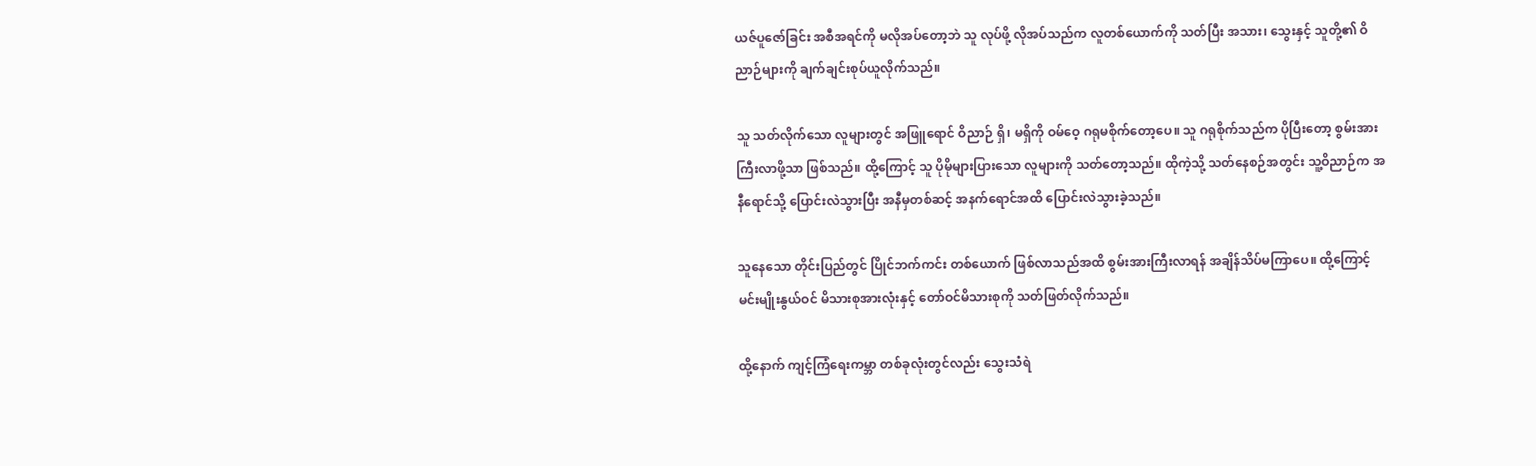ယဇ်ပူဇော်ခြင်း အစီအရင်ကို မလိုအပ်တော့ဘဲ သူ လုပ်ဖို့ လိုအပ်သည်က လူတစ်ယောက်ကို သတ်ပြီး အသား၊ သွေးနှင့် သူတို့၏ ဝိညာဉ်များကို ချက်ချင်းစုပ်ယူလိုက်သည်။

သူ သတ်လိုက်သော လူများတွင် အဖြူရောင် ဝိညာဉ် ရှိ၊ မရှိကို ဝမ်ဝေ့ ဂရုမစိုက်တော့ပေ။ သူ ဂရုစိုက်သည်က ပိုပြီးတော့ စွမ်းအားကြီးလာဖို့သာ ဖြစ်သည်။ ထို့ကြောင့် သူ ပိုမိုများပြားသော လူများကို သတ်တော့သည်။ ထိုကဲ့သို့ သတ်နေစဉ်အတွင်း သူ့ဝိညာဉ်က အနီရောင်သို့ ပြောင်းလဲသွားပြီး အနီမှတစ်ဆင့် အနက်ရောင်အထိ ပြောင်းလဲသွားခဲ့သည်။

သူနေသော တိုင်းပြည်တွင် ပြိုင်ဘက်ကင်း တစ်ယောက် ဖြစ်လာသည်အထိ စွမ်းအားကြီးလာရန် အချိန်သိပ်မကြာပေ။ ထို့ကြောင့် မင်းမျိုးနွယ်ဝင် မိသားစုအားလုံးနှင့် တော်ဝင်မိသားစုကို သတ်ဖြတ်လိုက်သည်။

ထို့နောက် ကျင့်ကြံရေးကမ္ဘာ တစ်ခုလုံးတွင်လည်း သွေးသံရဲ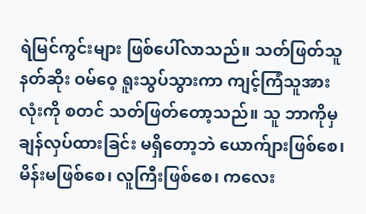ရဲမြင်ကွင်းများ ဖြစ်ပေါ်လာသည်။ သတ်ဖြတ်သူနတ်ဆိုး ဝမ်ဝေ့ ရူးသွပ်သွားကာ ကျင့်ကြံသူအားလုံးကို စတင် သတ်ဖြတ်တော့သည်။ သူ ဘာကိုမှ ချန်လှပ်ထားခြင်း မရှိတော့ဘဲ ယောက်ျားဖြစ်စေ၊ မိန်းမဖြစ်စေ၊ လူကြီးဖြစ်စေ၊ ကလေး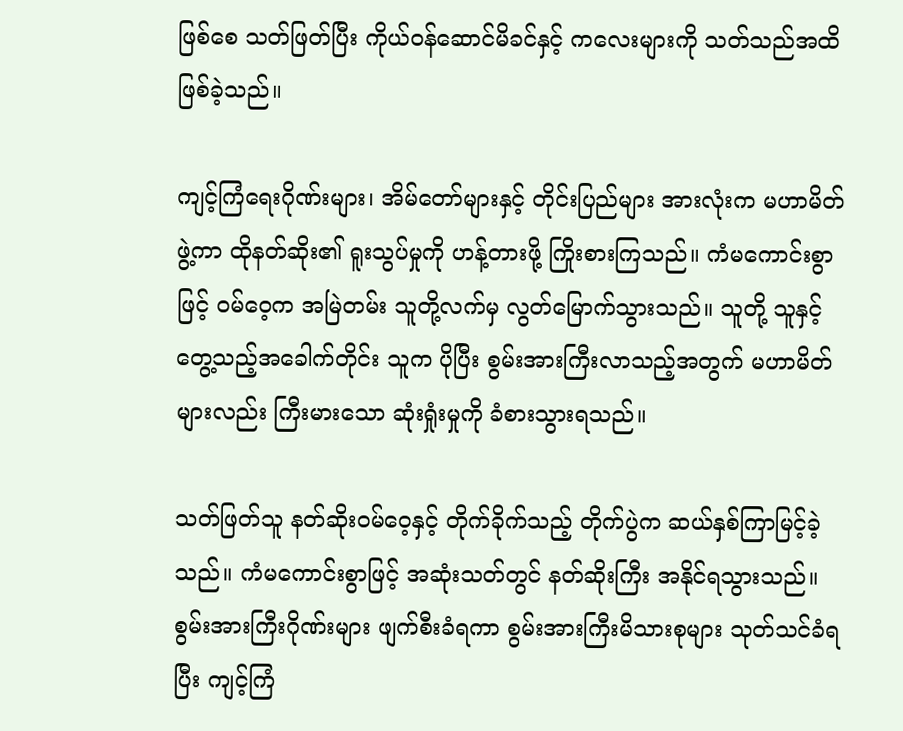ဖြစ်စေ သတ်ဖြတ်ပြီး ကိုယ်ဝန်ဆောင်မိခင်နှင့် ကလေးများကို သတ်သည်အထိ ဖြစ်ခဲ့သည်။

ကျင့်ကြံရေးဂိုဏ်းများ၊ အိမ်တော်များနှင့် တိုင်းပြည်များ အားလုံးက မဟာမိတ်ဖွဲ့ကာ ထိုနတ်ဆိုး၏ ရူးသွပ်မှုကို ဟန့်တားဖို့ ကြိုးစားကြသည်။ ကံမကောင်းစွာဖြင့် ဝမ်ဝေ့က အမြဲတမ်း သူတို့လက်မှ လွတ်မြောက်သွားသည်။ သူတို့ သူနှင့် တွေ့သည့်အခေါက်တိုင်း သူက ပိုပြီး စွမ်းအားကြီးလာသည့်အတွက် မဟာမိတ်များလည်း ကြီးမားသော ဆုံးရှုံးမှုကို ခံစားသွားရသည်။

သတ်ဖြတ်သူ နတ်ဆိုးဝမ်ဝေ့နှင့် တိုက်ခိုက်သည့် တိုက်ပွဲက ဆယ်နှစ်ကြာမြင့်ခဲ့သည်။ ကံမကောင်းစွာဖြင့် အဆုံးသတ်တွင် နတ်ဆိုးကြီး အနိုင်ရသွားသည်။ စွမ်းအားကြီးဂိုဏ်းများ ဖျက်စီးခံရကာ စွမ်းအားကြီးမိသားစုများ သုတ်သင်ခံရပြီး ကျင့်ကြံ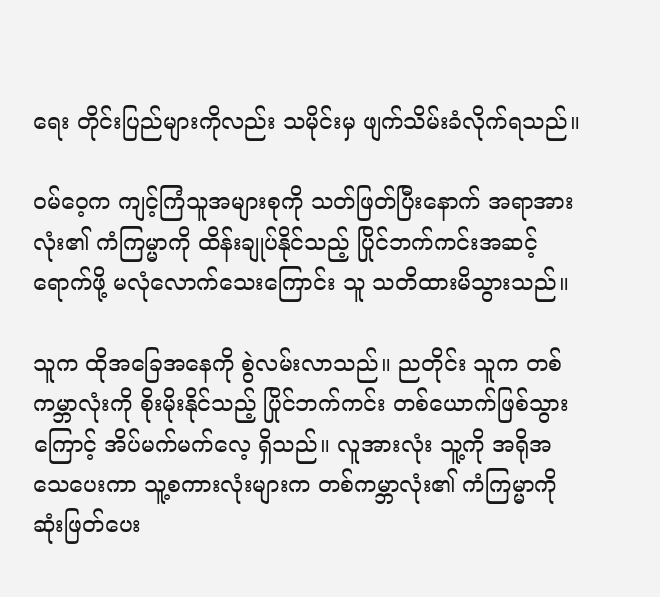ရေး တိုင်းပြည်များကိုလည်း သမိုင်းမှ ဖျက်သိမ်းခံလိုက်ရသည်။

ဝမ်ဝေ့က ကျင့်ကြံသူအများစုကို သတ်ဖြတ်ပြီးနောက် အရာအားလုံး၏ ကံကြမ္မာကို ထိန်းချုပ်နိုင်သည့် ပြိုင်ဘက်ကင်းအဆင့် ရောက်ဖို့ မလုံလောက်သေးကြောင်း သူ သတိထားမိသွားသည်။

သူက ထိုအခြေအနေကို စွဲလမ်းလာသည်။ ညတိုင်း သူက တစ်ကမ္ဘာလုံးကို စိုးမိုးနိုင်သည့် ပြိုင်ဘက်ကင်း တစ်ယောက်ဖြစ်သွားကြောင့် အိပ်မက်မက်လေ့ ရှိသည်။ လူအားလုံး သူ့ကို အရိုအသေပေးကာ သူ့စကားလုံးများက တစ်ကမ္ဘာလုံး၏ ကံကြမ္မာကို ဆုံးဖြတ်ပေး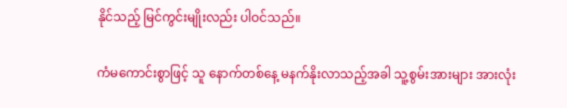နိုင်သည့် မြင်ကွင်းမျိုးလည်း ပါဝင်သည်။

ကံမကောင်းစွာဖြင့် သူ နောက်တစ်နေ့ မနက်နိုးလာသည့်အခါ သူ့စွမ်းအားများ အားလုံး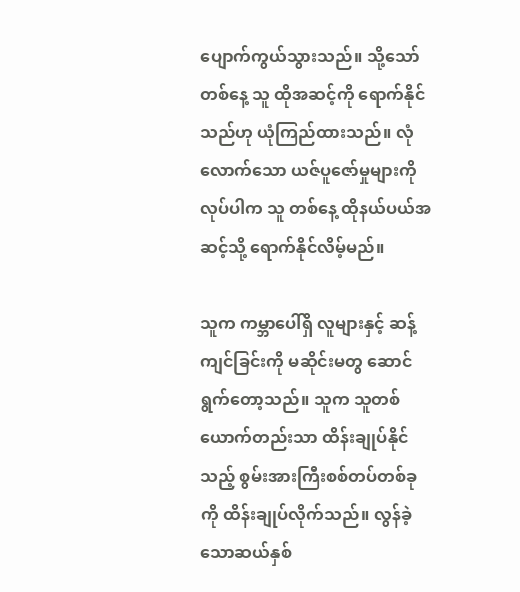ပျောက်ကွယ်သွားသည်။ သို့သော် တစ်နေ့ သူ ထိုအဆင့်ကို ရောက်နိုင်သည်ဟု ယုံကြည်ထားသည်။ လုံလောက်သော ယဇ်ပူဇော်မှုများကို လုပ်ပါက သူ တစ်နေ့ ထိုနယ်ပယ်အဆင့်သို့ ရောက်နိုင်လိမ့်မည်။

သူက ကမ္ဘာပေါ်ရှိ လူများနှင့် ဆန့်ကျင်ခြင်းကို မဆိုင်းမတွ ဆောင်ရွက်တော့သည်။ သူက သူတစ်ယောက်တည်းသာ ထိန်းချုပ်နိုင်သည့် စွမ်းအားကြီးစစ်တပ်တစ်ခုကို ထိန်းချုပ်လိုက်သည်။ လွန်ခဲ့သောဆယ်နှစ်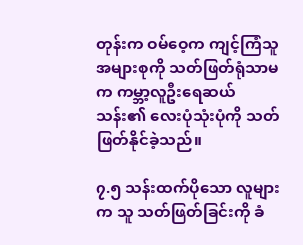တုန်းက ဝမ်ဝေ့က ကျင့်ကြံသူအများစုကို သတ်ဖြတ်ရုံသာမက ကမ္ဘာ့လူဦးရေဆယ်သန်း၏ လေးပုံသုံးပုံကို သတ်ဖြတ်နိုင်ခဲ့သည်။

၇.၅ သန်းထက်ပိုသော လူများက သူ သတ်ဖြတ်ခြင်းကို ခံ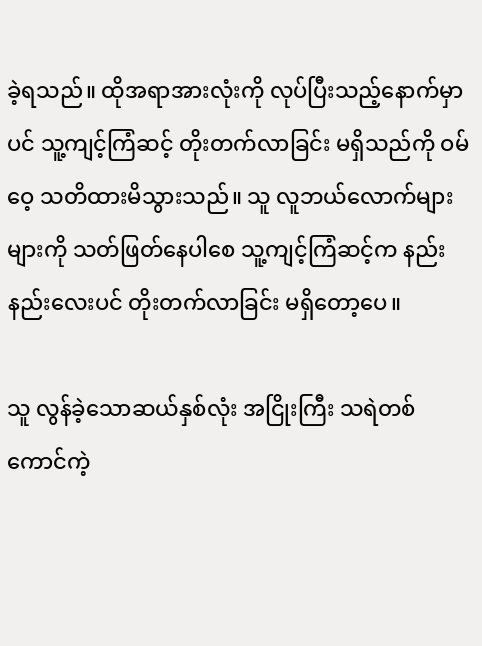ခဲ့ရသည်။ ထိုအရာအားလုံးကို လုပ်ပြီးသည့်နောက်မှာပင် သူ့ကျင့်ကြံဆင့် တိုးတက်လာခြင်း မရှိသည်ကို ဝမ်ဝေ့ သတိထားမိသွားသည်။ သူ လူဘယ်လောက်များများကို သတ်ဖြတ်နေပါစေ သူ့ကျင့်ကြံဆင့်က နည်းနည်းလေးပင် တိုးတက်လာခြင်း မရှိတော့ပေ။

သူ လွန်ခဲ့သောဆယ်နှစ်လုံး အငြိုးကြီး သရဲတစ်ကောင်ကဲ့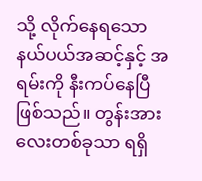သို့ လိုက်နေရသော နယ်ပယ်အဆင့်နှင့် အရမ်းကို နီးကပ်နေပြီဖြစ်သည်။ တွန်းအားလေးတစ်ခုသာ ရရှိ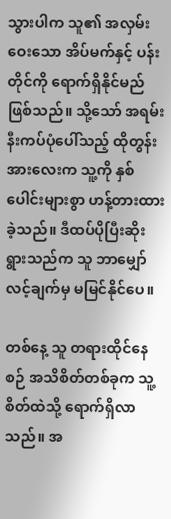သွားပါက သူ၏ အလှမ်းဝေးသော အိပ်မက်နှင့် ပန်းတိုင်ကို ရောက်ရှိနိုင်မည် ဖြစ်သည်။ သို့သော် အရမ်းနီးကပ်ပုံပေါ်သည့် ထိုတွန်းအားလေးက သူ့ကို နှစ်ပေါင်းများစွာ ဟန့်တားထားခဲ့သည်။ ဒီထပ်ပိုပြီးဆိုးရွားသည်က သူ ဘာမျှော်လင့်ချက်မှ မမြင်နိုင်ပေ။

တစ်နေ့ သူ တရားထိုင်နေစဉ် အသိစိတ်တစ်ခုက သူ့စိတ်ထဲသို့ ရောက်ရှိလာသည်။ အ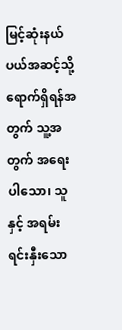မြင့်ဆုံးနယ်ပယ်အဆင့်သို့ ရောက်ရှိရန်အတွက် သူ့အတွက် အရေးပါသော၊ သူနှင့် အရမ်းရင်းနှီးသော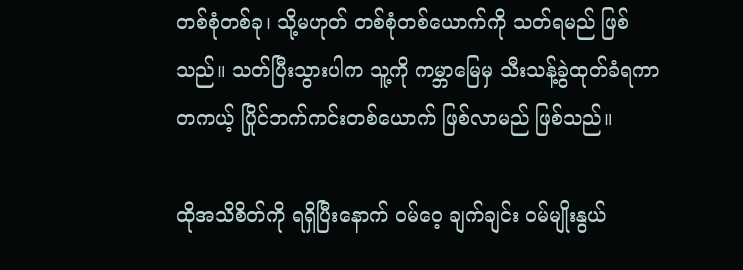တစ်စုံတစ်ခု၊ သို့မဟုတ် တစ်စုံတစ်ယောက်ကို သတ်ရမည် ဖြစ်သည်။ သတ်ပြီးသွားပါက သူ့ကို ကမ္ဘာမြေမှ သီးသန့်ခွဲထုတ်ခံရကာ တကယ့် ပြိုင်ဘက်ကင်းတစ်ယောက် ဖြစ်လာမည် ဖြစ်သည်။

ထိုအသိစိတ်ကို ရရှိပြီးနောက် ဝမ်ဝေ့ ချက်ချင်း ဝမ်မျိုးနွယ်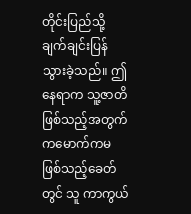တိုင်းပြည်သို့ ချက်ချင်းပြန်သွားခဲ့သည်။ ဤနေရာက သူ့ဇာတိဖြစ်သည့်အတွက် ကမောက်ကမဖြစ်သည့်ခေတ်တွင် သူ ကာကွယ်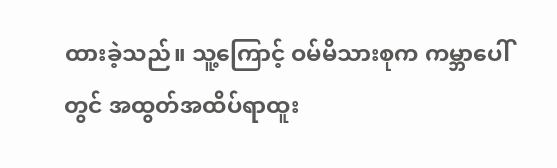ထားခဲ့သည်။ သူ့ကြောင့် ဝမ်မိသားစုက ကမ္ဘာပေါ်တွင် အထွတ်အထိပ်ရာထူး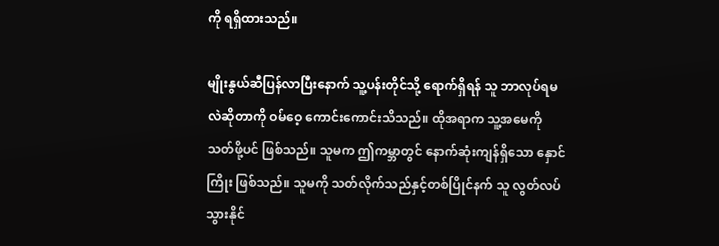ကို ရရှိထားသည်။

မျိုးနွယ်ဆီပြန်လာပြီးနောက် သူ့ပန်းတိုင်သို့ ရောက်ရှိရန် သူ ဘာလုပ်ရမလဲဆိုတာကို ဝမ်ဝေ့ ကောင်းကောင်းသိသည်။ ထိုအရာက သူ့အမေကို သတ်ဖို့ပင် ဖြစ်သည်။ သူမက ဤကမ္ဘာတွင် နောက်ဆုံးကျန်ရှိသော နှောင်ကြိုး ဖြစ်သည်။ သူမကို သတ်လိုက်သည်နှင့်တစ်ပြိုင်နက် သူ လွတ်လပ်သွားနိုင်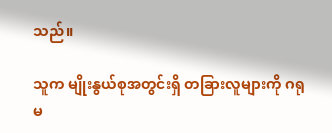သည်။

သူက မျိုးနွယ်စုအတွင်းရှိ တခြားလူများကို ဂရုမ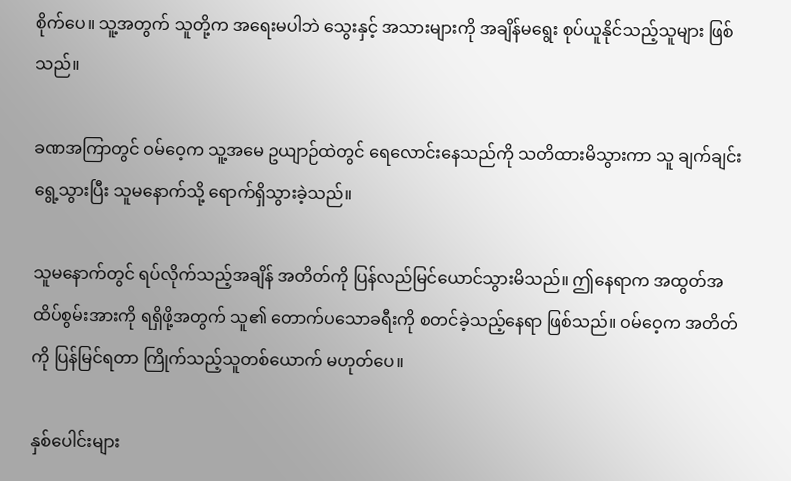စိုက်ပေ။ သူ့အတွက် သူတို့က အရေးမပါဘဲ သွေးနှင့် အသားများကို အချိန်မရွေး စုပ်ယူနိုင်သည့်သူများ ဖြစ်သည်။

ခဏအကြာတွင် ဝမ်ဝေ့က သူ့အမေ ဥယျာဉ်ထဲတွင် ရေလောင်းနေသည်ကို သတိထားမိသွားကာ သူ ချက်ချင်းရွေ့သွားပြီး သူမနောက်သို့ ရောက်ရှိသွားခဲ့သည်။

သူမနောက်တွင် ရပ်လိုက်သည့်အချိန် အတိတ်ကို ပြန်လည်မြင်ယောင်သွားမိသည်။ ဤနေရာက အထွတ်အထိပ်စွမ်းအားကို ရရှိဖို့အတွက် သူ၏ တောက်ပသောခရီးကို စတင်ခဲ့သည့်နေရာ ဖြစ်သည်။ ဝမ်ဝေ့က အတိတ်ကို ပြန်မြင်ရတာ ကြိုက်သည့်သူတစ်ယောက် မဟုတ်ပေ။

နှစ်ပေါင်းများ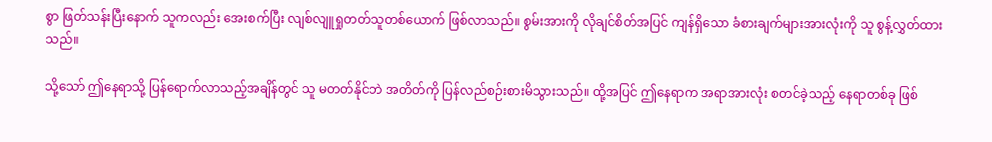စွာ ဖြတ်သန်းပြီးနောက် သူကလည်း အေးစက်ပြီး လျစ်လျူရှုတတ်သူတစ်ယောက် ဖြစ်လာသည်။ စွမ်းအားကို လိုချင်စိတ်အပြင် ကျန်ရှိသော ခံစားချက်များအားလုံးကို သူ စွန့်လွှတ်ထားသည်။

သို့သော် ဤနေရာသို့ ပြန်ရောက်လာသည့်အချိန်တွင် သူ မတတ်နိုင်ဘဲ အတိတ်ကို ပြန်လည်စဉ်းစားမိသွားသည်။ ထို့အပြင် ဤနေရာက အရာအားလုံး စတင်ခဲ့သည့် နေရာတစ်ခု ဖြစ်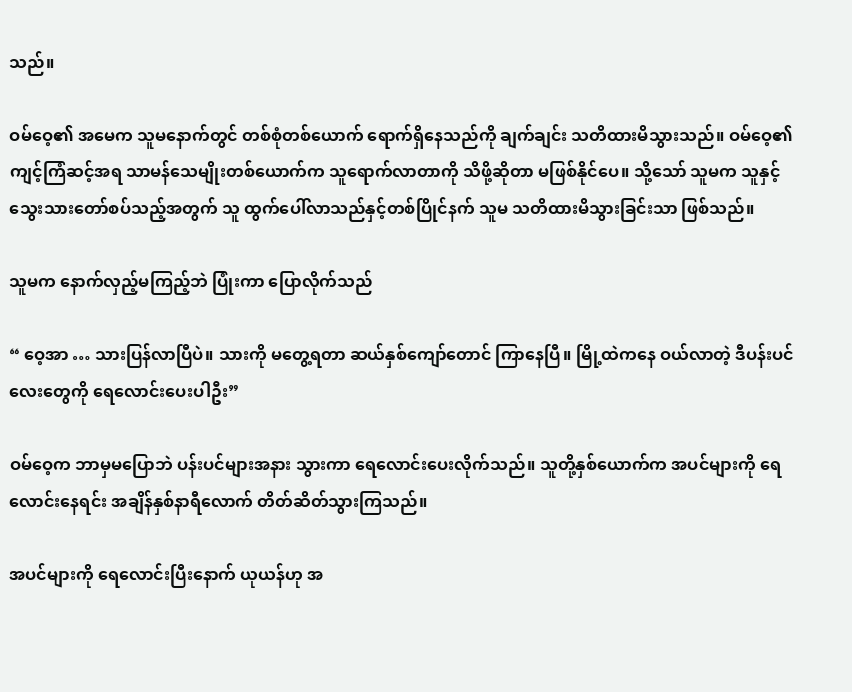သည်။

ဝမ်ဝေ့၏ အမေက သူမနောက်တွင် တစ်စုံတစ်ယောက် ရောက်ရှိနေသည်ကို ချက်ချင်း သတိထားမိသွားသည်။ ဝမ်ဝေ့၏ ကျင့်ကြံဆင့်အရ သာမန်သေမျိုးတစ်ယောက်က သူရောက်လာတာကို သိဖို့ဆိုတာ မဖြစ်နိုင်ပေ။ သို့သော် သူမက သူနှင့် သွေးသားတော်စပ်သည့်အတွက် သူ ထွက်ပေါ်လာသည်နှင့်တစ်ပြိုင်နက် သူမ သတိထားမိသွားခြင်းသာ ဖြစ်သည်။

သူမက နောက်လှည့်မကြည့်ဘဲ ပြုံးကာ ပြောလိုက်သည်

“ ဝေ့အာ … သားပြန်လာပြီပဲ။ သားကို မတွေ့ရတာ ဆယ်နှစ်ကျော်တောင် ကြာနေပြီ။ မြို့ထဲကနေ ဝယ်လာတဲ့ ဒီပန်းပင်လေးတွေကို ရေလောင်းပေးပါဦး”

ဝမ်ဝေ့က ဘာမှမပြောဘဲ ပန်းပင်များအနား သွားကာ ရေလောင်းပေးလိုက်သည်။ သူတို့နှစ်ယောက်က အပင်များကို ရေလောင်းနေရင်း အချိန်နှစ်နာရီလောက် တိတ်ဆိတ်သွားကြသည်။

အပင်များကို ရေလောင်းပြီးနောက် ယုယန်ဟု အ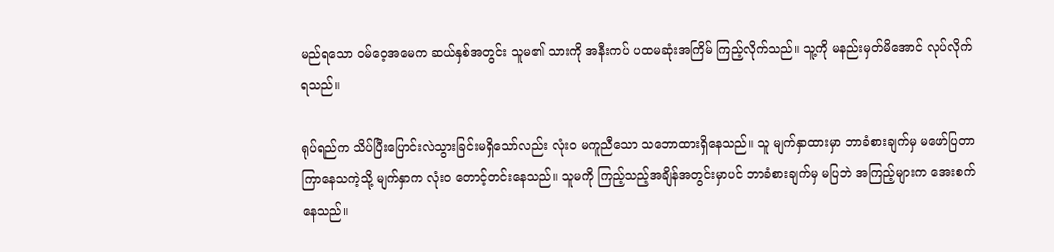မည်ရသော ဝမ်ဝေ့အမေက ဆယ်နှစ်အတွင်း သူမ၏ သားကို အနီးကပ် ပထမဆုံးအကြိမ် ကြည့်လိုက်သည်။ သူ့ကို မနည်းမှတ်မိအောင် လုပ်လိုက်ရသည်။

ရုပ်ရည်က သိပ်ပြီးပြောင်းလဲသွားခြင်းမရှိသော်လည်း လုံးဝ မကူညီသော သဘောထားရှိနေသည်။ သူ မျက်နှာထားမှာ ဘာခံစားချက်မှ မဖော်ပြတာ ကြာနေသကဲ့သို့ မျက်နှာက လုံးဝ တောင့်တင်းနေသည်။ သူမကို ကြည့်သည့်အချိန်အတွင်းမှာပင် ဘာခံစားချက်မှ မပြဘဲ အကြည့်များက အေးစက်နေသည်။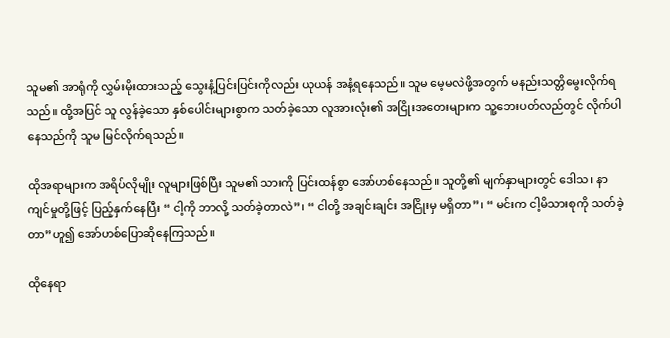သူမ၏ အာရုံကို လွှမ်းမိုးထားသည့် သွေးနံ့ပြင်းပြင်းကိုလည်း ယုယန် အနံ့ရနေသည်။ သူမ မေ့မလဲဖို့အတွက် မနည်းသတ္တိမွေးလိုက်ရသည်။ ထို့အပြင် သူ လွန်ခဲ့သော နှစ်ပေါင်းများစွာက သတ်ခဲ့သော လူအားလုံး၏ အငြိုးအတေးများက သူ့ဘေးပတ်လည်တွင် လိုက်ပါနေသည်ကို သူမ မြင်လိုက်ရသည်။

ထိုအရာများက အရိပ်လိုမျိုး လူများဖြစ်ပြီး သူမ၏ သားကို ပြင်းထန်စွာ အော်ဟစ်နေသည်။ သူတို့၏ မျက်နှာများတွင် ဒေါသ၊ နာကျင်မှုတို့ဖြင့် ပြည့်နှက်နေပြီး “ ငါ့ကို ဘာလို့ သတ်ခဲ့တာလဲ”၊ “ ငါတို့ အချင်းချင်း အငြိုးမှ မရှိတာ”၊ “ မင်းက ငါ့မိသားစုကို သတ်ခဲ့တာ”ဟူ၍ အော်ဟစ်ပြောဆိုနေကြသည်။

ထိုနေရာ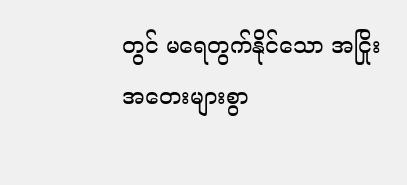တွင် မရေတွက်နိုင်သော အငြိုးအတေးများစွာ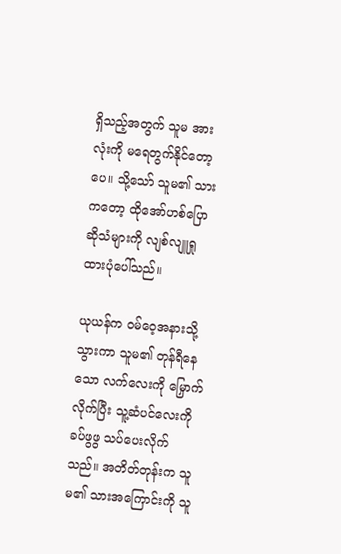ရှိသည့်အတွက် သူမ အားလုံးကို မရေတွက်နိုင်တော့ပေ။ သို့သော် သူမ၏ သားကတော့ ထိုအော်ဟစ်ပြောဆိုသံများကို လျစ်လျူရှုထားပုံပေါ်သည်။

ယုယန်က ဝမ်ဝေ့အနားသို့ သွားကာ သူမ၏ တုန်ရီနေသော လက်လေးကို မြှောက်လိုက်ပြီး သူ့ဆံပင်လေးကို ခပ်ဖွဖွ သပ်ပေးလိုက်သည်။ အတိတ်တုန်းက သူမ၏ သားအကြောင်းကို သူ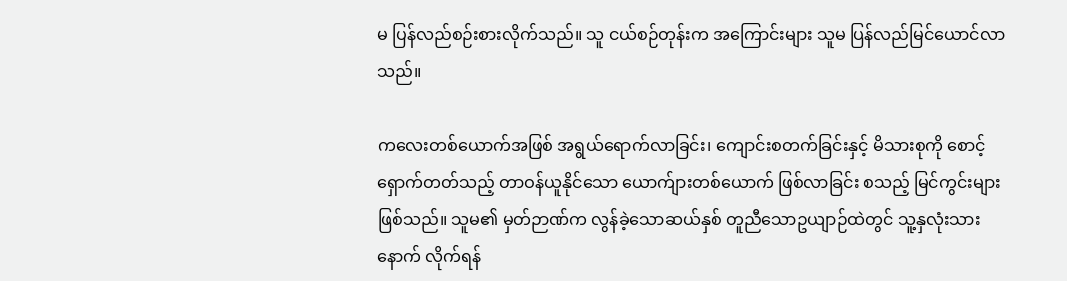မ ပြန်လည်စဉ်းစားလိုက်သည်။ သူ ငယ်စဉ်တုန်းက အကြောင်းများ သူမ ပြန်လည်မြင်ယောင်လာသည်။

ကလေးတစ်ယောက်အဖြစ် အရွယ်ရောက်လာခြင်း၊ ကျောင်းစတက်ခြင်းနှင့် မိသားစုကို စောင့်ရှောက်တတ်သည့် တာဝန်ယူနိုင်သော ယောက်ျားတစ်ယောက် ဖြစ်လာခြင်း စသည့် မြင်ကွင်းများ ဖြစ်သည်။ သူမ၏ မှတ်ဉာဏ်က လွန်ခဲ့သောဆယ်နှစ် တူညီသောဥယျာဉ်ထဲတွင် သူ့နှလုံးသားနောက် လိုက်ရန်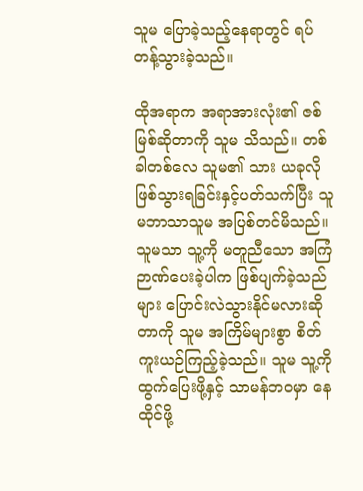သူမ ပြောခဲ့သည့်နေရာတွင် ရပ်တန့်သွားခဲ့သည်။

ထိုအရာက အရာအားလုံး၏ ဇစ်မြစ်ဆိုတာကို သူမ သိသည်။ တစ်ခါတစ်လေ သူမ၏ သား ယခုလိုဖြစ်သွားရခြင်းနှင့်ပတ်သက်ပြီး သူမဘာသာသူမ အပြစ်တင်မိသည်။ သူမသာ သူ့ကို မတူညီသော အကြံဉာဏ်ပေးခဲ့ပါက ဖြစ်ပျက်ခဲ့သည်များ ပြောင်းလဲသွားနိုင်မလားဆိုတာကို သူမ အကြိမ်များစွာ စိတ်ကူးယဉ်ကြည့်ခဲ့သည်။ သူမ သူ့ကို ထွက်ပြေးဖို့နှင့် သာမန်ဘဝမှာ နေထိုင်ဖို့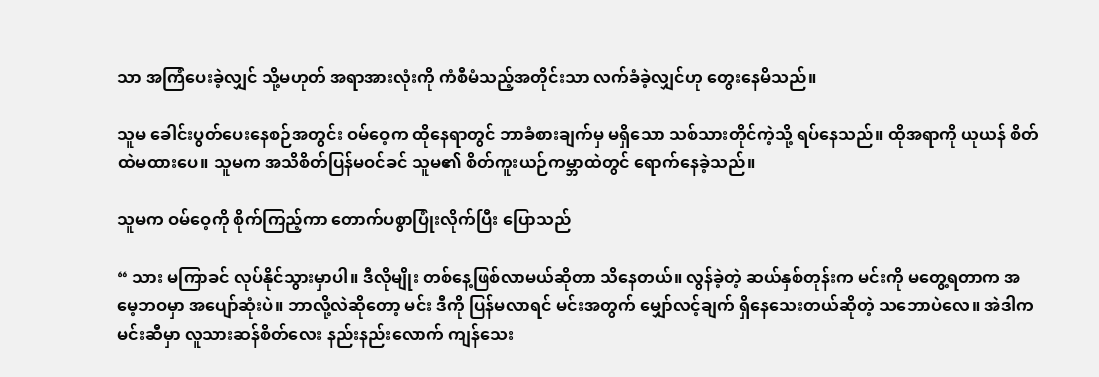သာ အကြံပေးခဲ့လျှင် သို့မဟုတ် အရာအားလုံးကို ကံစီမံသည့်အတိုင်းသာ လက်ခံခဲ့လျှင်ဟု တွေးနေမိသည်။

သူမ ခေါင်းပွတ်ပေးနေစဉ်အတွင်း ဝမ်ဝေ့က ထိုနေရာတွင် ဘာခံစားချက်မှ မရှိသော သစ်သားတိုင်ကဲ့သို့ ရပ်နေသည်။ ထိုအရာကို ယုယန် စိတ်ထဲမထားပေ။ သူမက အသိစိတ်ပြန်မဝင်ခင် သူမ၏ စိတ်ကူးယဉ်ကမ္ဘာထဲတွင် ရောက်နေခဲ့သည်။

သူမက ဝမ်ဝေ့ကို စိုက်ကြည့်ကာ တောက်ပစွာပြုံးလိုက်ပြီး ပြောသည်

“ သား မကြာခင် လုပ်နိုင်သွားမှာပါ။ ဒီလိုမျိုး တစ်နေ့ဖြစ်လာမယ်ဆိုတာ သိနေတယ်။ လွန်ခဲ့တဲ့ ဆယ်နှစ်တုန်းက မင်းကို မတွေ့ရတာက အမေ့ဘဝမှာ အပျော်ဆုံးပဲ။ ဘာလို့လဲဆိုတော့ မင်း ဒီကို ပြန်မလာရင် မင်းအတွက် မျှော်လင့်ချက် ရှိနေသေးတယ်ဆိုတဲ့ သဘောပဲလေ။ အဲဒါက မင်းဆီမှာ လူသားဆန်စိတ်လေး နည်းနည်းလောက် ကျန်သေး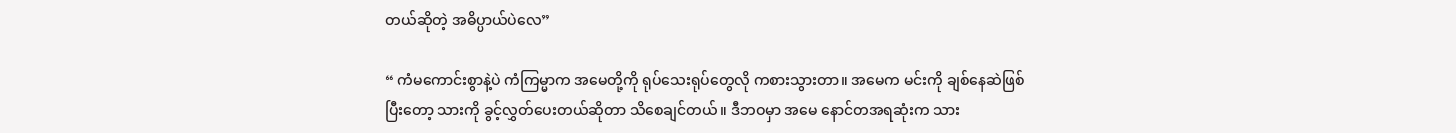တယ်ဆိုတဲ့ အဓိပ္ပာယ်ပဲလေ”

“ ကံမကောင်းစွာနဲ့ပဲ ကံကြမ္မာက အမေတို့ကို ရုပ်သေးရုပ်တွေလို ကစားသွားတာ။ အမေက မင်းကို ချစ်နေဆဲဖြစ်ပြီးတော့ သားကို ခွင့်လွှတ်ပေးတယ်ဆိုတာ သိစေချင်တယ်။ ဒီဘဝမှာ အမေ နောင်တအရဆုံးက သား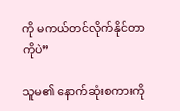ကို မကယ်တင်လိုက်နိုင်တာကိုပဲ”

သူမ၏ နောက်ဆုံးစကားကို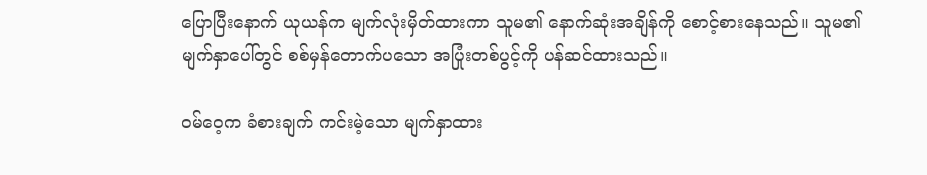ပြောပြီးနောက် ယုယန်က မျက်လုံးမှိတ်ထားကာ သူမ၏ နောက်ဆုံးအချိန်ကို စောင့်စားနေသည်။ သူမ၏ မျက်နှာပေါ်တွင် စစ်မှန်တောက်ပသော အပြုံးတစ်ပွင့်ကို ပန်ဆင်ထားသည်။

ဝမ်ဝေ့က ခံစားချက် ကင်းမဲ့သော မျက်နှာထား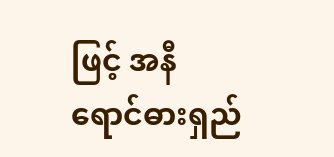ဖြင့် အနီရောင်ဓားရှည်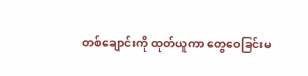တစ်ချောင်းကို ထုတ်ယူကာ တွေဝေခြင်းမ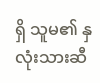ရှိ သူမ၏ နှလုံးသားဆီ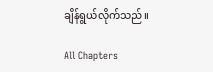ချိန်ရွယ်လိုက်သည်။

All Chapters